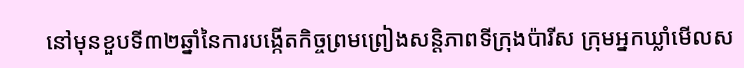នៅមុនខួបទី៣២ឆ្នាំនៃការបង្កើតកិច្ចព្រមព្រៀងសន្តិភាពទីក្រុងប៉ារីស ក្រុមអ្នកឃ្លាំមើលស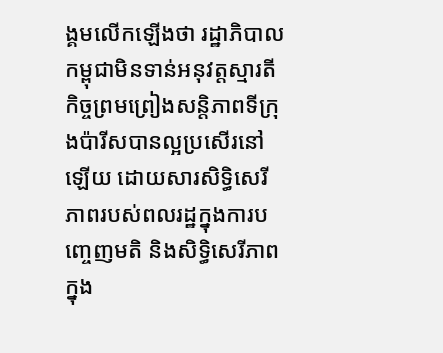ង្គមលើកឡើងថា រដ្ឋាភិបាលកម្ពុជាមិនទាន់អនុវត្តស្មារតីកិច្ចព្រមព្រៀងសន្តិភាពទីក្រុងប៉ារីសបានល្អប្រសើរនៅឡើយ ដោយសារសិទ្ធិសេរីភាពរបស់ពលរដ្ឋក្នុងការបញ្ចេញមតិ និងសិទ្ធិសេរីភាពក្នុង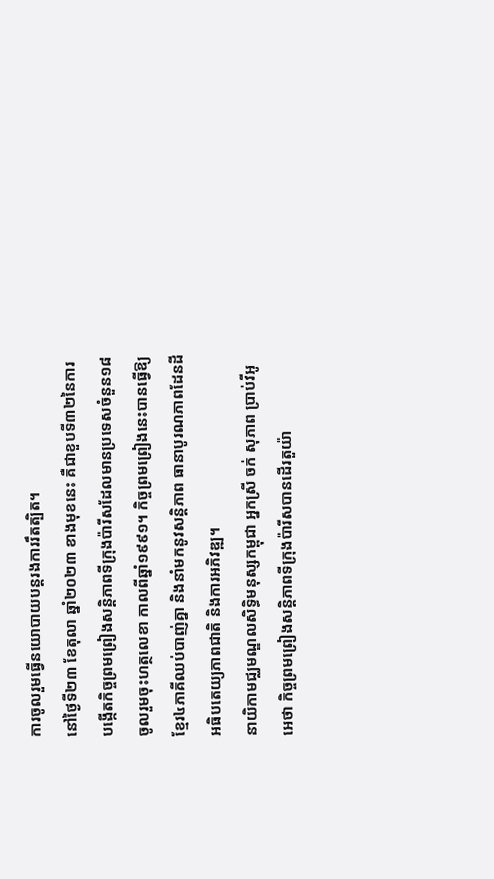ការចូលរួមធ្វើនយោបាយបន្តរងការរឹតត្បិត។
នៅថ្ងៃទី២៣ ខែតុលា ឆ្នាំ២០២៣ ខាងមុខនេះ គឺជាខួបទី៣២នៃការបង្កើតកិច្ចព្រមព្រៀងសន្តិភាពទីក្រុងប៉ារីសដែលមានប្រទេសចំនួន១៨ចូលរួមចុះហត្ថលេខា កាលពីឆ្នាំ១៩៩១។ កិច្ចព្រមព្រៀងនេះបានធ្វើឱ្យខ្មែរ៤ភាគីឈប់បាញ់គ្នា និងនាំមកនូវសន្តិភាព ធានាបូរណភាពដែនដី អធិបតេយ្យភាពជាតិ និងការអភិវឌ្ឍ។
នាយិកាមជ្ឈមណ្ឌលសិទ្ធិមនុស្សកម្ពុជា អ្នកស្រី ចក់ សុភាព ប្រាប់វីអូអេថា កិច្ចព្រមព្រៀងសន្តិភាពទីក្រុងប៉ារីសបានដើរតួយ៉ា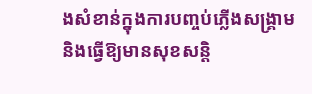ងសំខាន់ក្នុងការបញ្ចប់ភ្លើងសង្គ្រាម និងធ្វើឱ្យមានសុខសន្តិ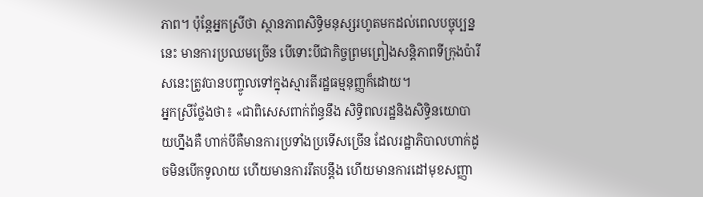ភាព។ ប៉ុន្តែអ្នកស្រីថា ស្ថានភាពសិទ្ធិមនុស្សរហូតមកដល់ពេលបច្ចុប្បន្ននេះ មានការប្រឈមច្រើន បើទោះបីជាកិច្ចព្រមព្រៀងសន្តិភាពទីក្រុងប៉ារីសនេះត្រូវបានបញ្ចូលទៅក្នុងស្មារតីរដ្ឋធម្មនុញ្ញក៏ដោយ។
អ្នកស្រីថ្លែងថា៖ «ជាពិសេសពាក់ព័ន្ធនឹង សិទ្ធិពលរដ្ឋនិងសិទ្ធិនយោបាយហ្នឹងគឺ ហាក់បីគឺមានការប្រទាំងប្រទើសច្រើន ដែលរដ្ឋាភិបាលហាក់ដូចមិនបើកទូលាយ ហើយមានការរឹតបន្តឹង ហើយមានការដៅមុខសញ្ញា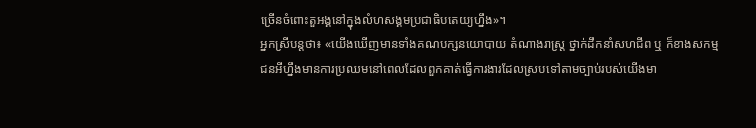ច្រើនចំពោះតួអង្គនៅក្នុងលំហសង្គមប្រជាធិបតេយ្យហ្នឹង»។
អ្នកស្រីបន្តថា៖ «យើងឃើញមានទាំងគណបក្សនយោបាយ តំណាងរាស្រ្ត ថ្នាក់ដឹកនាំសហជីព ឬ ក៏ខាងសកម្មជនអីហ្នឹងមានការប្រឈមនៅពេលដែលពួកគាត់ធ្វើការងារដែលស្របទៅតាមច្បាប់របស់យើងមា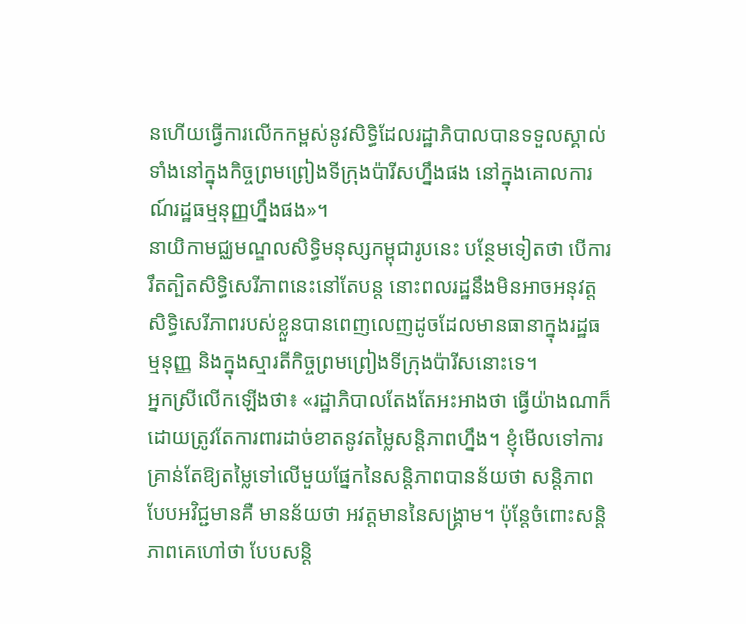នហើយធ្វើការលើកកម្ពស់នូវសិទ្ធិដែលរដ្ឋាភិបាលបានទទួលស្គាល់ទាំងនៅក្នុងកិច្ចព្រមព្រៀងទីក្រុងប៉ារីសហ្នឹងផង នៅក្នុងគោលការណ៍រដ្ឋធម្មនុញ្ញហ្នឹងផង»។
នាយិកាមជ្ឈមណ្ឌលសិទ្ធិមនុស្សកម្ពុជារូបនេះ បន្ថែមទៀតថា បើការរឹតត្បិតសិទ្ធិសេរីភាពនេះនៅតែបន្ត នោះពលរដ្ឋនឹងមិនអាចអនុវត្តសិទ្ធិសេរីភាពរបស់ខ្លួនបានពេញលេញដូចដែលមានធានាក្នុងរដ្ឋធម្មនុញ្ញ និងក្នុងស្មារតីកិច្ចព្រមព្រៀងទីក្រុងប៉ារីសនោះទេ។
អ្នកស្រីលើកឡើងថា៖ «រដ្ឋាភិបាលតែងតែអះអាងថា ធ្វើយ៉ាងណាក៏ដោយត្រូវតែការពារដាច់ខាតនូវតម្លៃសន្តិភាពហ្នឹង។ ខ្ញុំមើលទៅការគ្រាន់តែឱ្យតម្លៃទៅលើមួយផ្នែកនៃសន្តិភាពបានន័យថា សន្តិភាពបែបអវិជ្ជមានគឺ មានន័យថា អវត្តមាននៃសង្គ្រាម។ ប៉ុន្តែចំពោះសន្តិភាពគេហៅថា បែបសន្តិ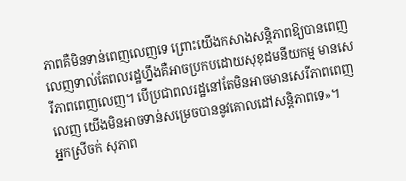ភាពគឺមិនទាន់ពេញលេញទេ ព្រោះយើងកសាងសន្តិភាពឱ្យបានពេញលេញទាល់តែពលរដ្ឋហ្នឹងគឺអាចប្រកបដោយសុខុដមនីយកម្ម មានសេរីភាពពេញលេញ។ បើប្រជាពលរដ្ឋនៅតែមិនអាចមានសេរីភាពពេញលេញ យើងមិនអាចទាន់សម្រេចបាននូវគោលដៅសន្តិភាពទេ»។
អ្នកស្រីចក់ សុភាព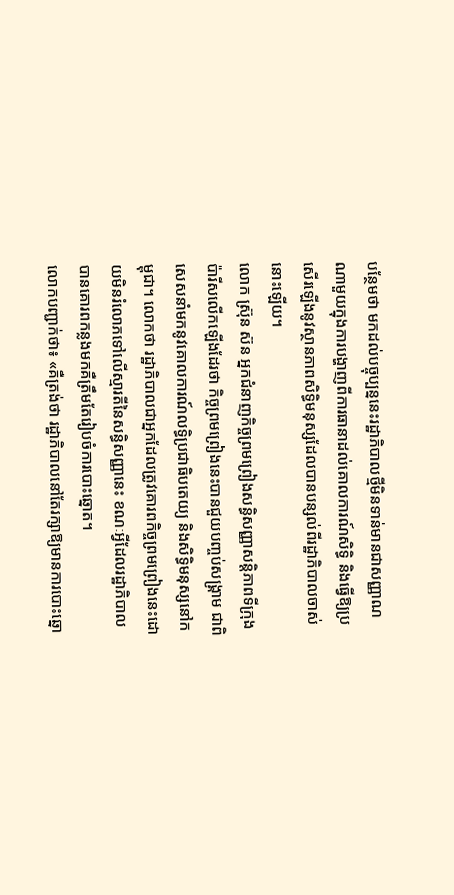បន្ថែមថា មកដល់បច្ចុប្បន្ននេះរដ្ឋាភិបាលថ្មីមិនទាន់មានជាសញ្ញាណណាមួយក្នុងការបង្ហាញពីការធានាដល់គោលការណ៍សិទ្ធិ និងធ្វើឱ្យប្រសើរឡើងនូវស្ថានភាពសិទ្ធិមនុស្សដែលបានបន្សល់ពីរដ្ឋាភិបាលចាស់នោះឡើយ។
លោក ស្រ៊ុន ស៊ន អ្នកជំនាញកិច្ចព្រមព្រៀងសន្ធិសញ្ញាសន្តិភាពទីក្រុងប៉ារីសលើកឡើងដែរថា កិច្ចព្រមព្រៀងនេះបានជួយបញ្ចប់សង្គ្រាម ជាពិសេសនាំមកនូវគោលការណ៍លទ្ធិប្រជាធិបតេយ្យ និងសិទ្ធិមនុស្សនៅកម្ពុជា។ លោកថា រដ្ឋាភិបាលជាអ្នកដែលត្រូវគោរពកិច្ចព្រមព្រៀងនេះដោយមិនរំលោភទៅលើស្មារតីនៃសន្ធិសញ្ញានេះ ខណៈអ្វីដែលរដ្ឋាភិបាលបានគោរពកន្លងមកគឺត្រឹមតែរៀបចំការបោះឆ្នោត។
លោកបញ្ជាក់ថា៖ «គឺត្រង់ថា រដ្ឋាភិបាលនៅតែរក្សាឱ្យមានការបោះឆ្នោ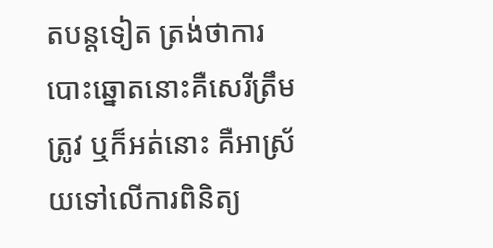តបន្តទៀត ត្រង់ថាការ បោះឆ្នោតនោះគឺសេរីត្រឹមត្រូវ ឬក៏អត់នោះ គឺអាស្រ័យទៅលើការពិនិត្យ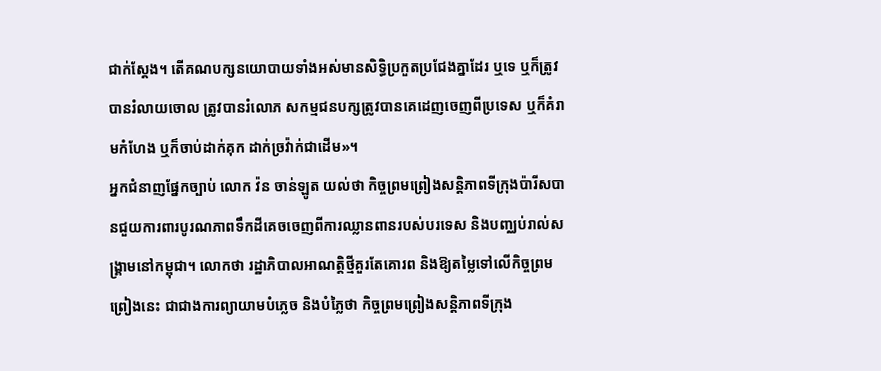ជាក់ស្តែង។ តើគណបក្សនយោបាយទាំងអស់មានសិទ្ធិប្រកួតប្រជែងគ្នាដែរ ឬទេ ឬក៏ត្រូវបានរំលាយចោល ត្រូវបានរំលោភ សកម្មជនបក្សត្រូវបានគេដេញចេញពីប្រទេស ឬក៏គំរាមកំហែង ឬក៏ចាប់ដាក់គុក ដាក់ច្រវ៉ាក់ជាដើម»។
អ្នកជំនាញផ្នែកច្បាប់ លោក វ៉ន ចាន់ឡូត យល់ថា កិច្ចព្រមព្រៀងសន្តិភាពទីក្រុងប៉ារីសបានជួយការពារបូរណភាពទឹកដីគេចចេញពីការឈ្លានពានរបស់បរទេស និងបញ្ឈប់រាល់សង្រ្គាមនៅកម្ពុជា។ លោកថា រដ្ឋាភិបាលអាណត្តិថ្មីគួរតែគោរព និងឱ្យតម្លៃទៅលើកិច្ចព្រមព្រៀងនេះ ជាជាងការព្យាយាមបំភ្លេច និងបំភ្លៃថា កិច្ចព្រមព្រៀងសន្តិភាពទីក្រុង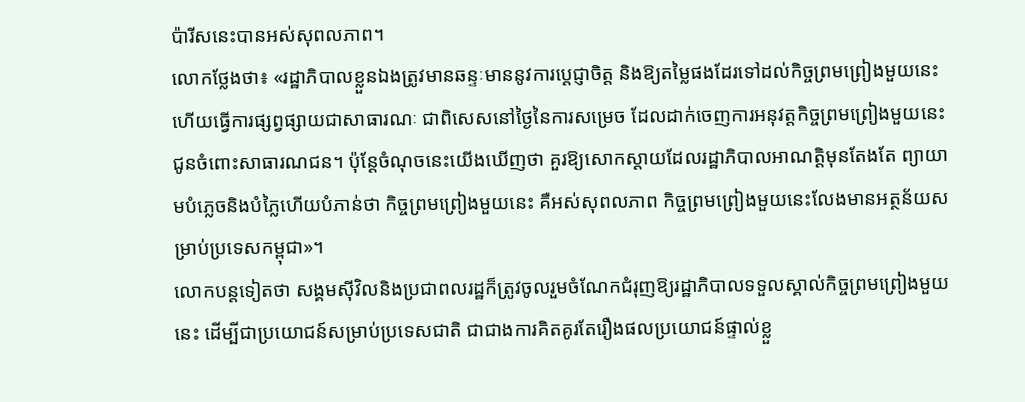ប៉ារីសនេះបានអស់សុពលភាព។
លោកថ្លែងថា៖ «រដ្ឋាភិបាលខ្លួនឯងត្រូវមានឆន្ទៈមាននូវការប្តេជ្ញាចិត្ត និងឱ្យតម្លៃផងដែរទៅដល់កិច្ចព្រមព្រៀងមួយនេះ ហើយធ្វើការផ្សព្វផ្សាយជាសាធារណៈ ជាពិសេសនៅថ្ងៃនៃការសម្រេច ដែលដាក់ចេញការអនុវត្តកិច្ចព្រមព្រៀងមួយនេះ ជូនចំពោះសាធារណជន។ ប៉ុន្តែចំណុចនេះយើងឃើញថា គួរឱ្យសោកស្តាយដែលរដ្ឋាភិបាលអាណត្តិមុនតែងតែ ព្យាយាមបំភ្លេចនិងបំភ្លៃហើយបំភាន់ថា កិច្ចព្រមព្រៀងមួយនេះ គឺអស់សុពលភាព កិច្ចព្រមព្រៀងមួយនេះលែងមានអត្ថន័យសម្រាប់ប្រទេសកម្ពុជា»។
លោកបន្តទៀតថា សង្គមស៊ីវិលនិងប្រជាពលរដ្ឋក៏ត្រូវចូលរួមចំណែកជំរុញឱ្យរដ្ឋាភិបាលទទួលស្គាល់កិច្ចព្រមព្រៀងមួយនេះ ដើម្បីជាប្រយោជន៍សម្រាប់ប្រទេសជាតិ ជាជាងការគិតគូរតែរឿងផលប្រយោជន៍ផ្ទាល់ខ្លួ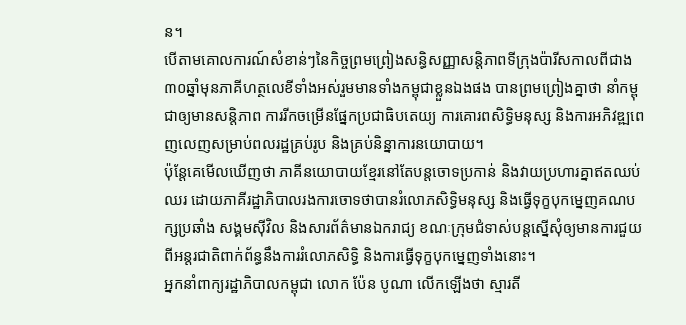ន។
បើតាមគោលការណ៍សំខាន់ៗនៃកិច្ចព្រមព្រៀងសន្ធិសញ្ញាសន្តិភាពទីក្រុងប៉ារីសកាលពីជាង៣០ឆ្នាំមុនភាគីហត្ថលេខីទាំងអស់រួមមានទាំងកម្ពុជាខ្លួនឯងផង បានព្រមព្រៀងគ្នាថា នាំកម្ពុជាឲ្យមានសន្តិភាព ការរីកចម្រើនផ្នែកប្រជាធិបតេយ្យ ការគោរពសិទ្ធិមនុស្ស និងការអភិវឌ្ឍពេញលេញសម្រាប់ពលរដ្ឋគ្រប់រូប និងគ្រប់និន្នាការនយោបាយ។
ប៉ុន្តែគេមើលឃើញថា ភាគីនយោបាយខ្មែរនៅតែបន្តចោទប្រកាន់ និងវាយប្រហារគ្នាឥតឈប់ឈរ ដោយភាគីរដ្ឋាភិបាលរងការចោទថាបានរំលោភសិទ្ធិមនុស្ស និងធ្វើទុក្ខបុកម្នេញគណបក្សប្រឆាំង សង្គមស៊ីវិល និងសារព័ត៌មានឯករាជ្យ ខណៈក្រុមជំទាស់បន្តស្នើសុំឲ្យមានការជួយពីអន្តរជាតិពាក់ព័ន្ធនឹងការរំលោភសិទ្ធិ និងការធ្វើទុក្ខបុកម្នេញទាំងនោះ។
អ្នកនាំពាក្យរដ្ឋាភិបាលកម្ពុជា លោក ប៉ែន បូណា លើកឡើងថា ស្មារតី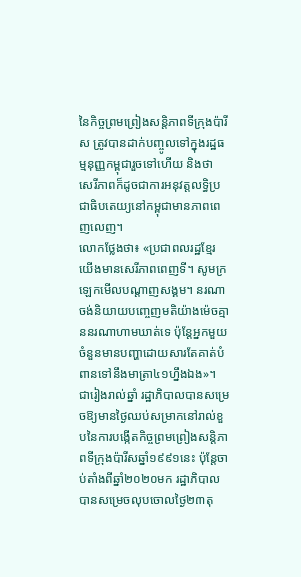នៃកិច្ចព្រមព្រៀងសន្តិភាពទីក្រុងប៉ារីស ត្រូវបានដាក់បញ្ចូលទៅក្នុងរដ្ឋធម្មនុញ្ញកម្ពុជារួចទៅហើយ និងថា សេរីភាពក៏ដូចជាការអនុវត្តលទ្ធិប្រជាធិបតេយ្យនៅកម្ពុជាមានភាពពេញលេញ។
លោកថ្លែងថា៖ «ប្រជាពលរដ្ឋខ្មែរយើងមានសេរីភាពពេញទី។ សូមក្រឡេកមើលបណ្តាញសង្គម។ នរណាចង់និយាយបញ្ចេញមតិយ៉ាងម៉េចគ្មាននរណាហាមឃាត់ទេ ប៉ុន្តែអ្នកមួយចំនួនមានបញ្ហាដោយសារតែគាត់បំពានទៅនឹងមាត្រា៤១ហ្នឹងឯង»។
ជារៀងរាល់ឆ្នាំ រដ្ឋាភិបាលបានសម្រេចឱ្យមានថ្ងៃឈប់សម្រាកនៅរាល់ខួបនៃការបង្កើតកិច្ចព្រមព្រៀងសន្តិភាពទីក្រុងប៉ារីសឆ្នាំ១៩៩១នេះ ប៉ុន្តែចាប់តាំងពីឆ្នាំ២០២០មក រដ្ឋាភិបាលបានសម្រេចលុបចោលថ្ងៃ២៣តុ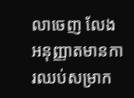លាចេញ លែងអនុញ្ញាតមានការឈប់សម្រាក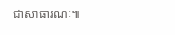ជាសាធារណៈ៕